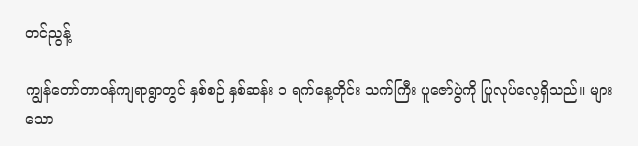တင်ညွန့်

ကျွန်တော်တာဝန်ကျရာရွာတွင် နှစ်စဉ် နှစ်ဆန်း ၁ ရက်နေ့တိုင်း သက်ကြီး ပူဇော်ပွဲကို ပြုလုပ်လေ့ရှိသည်။ များသော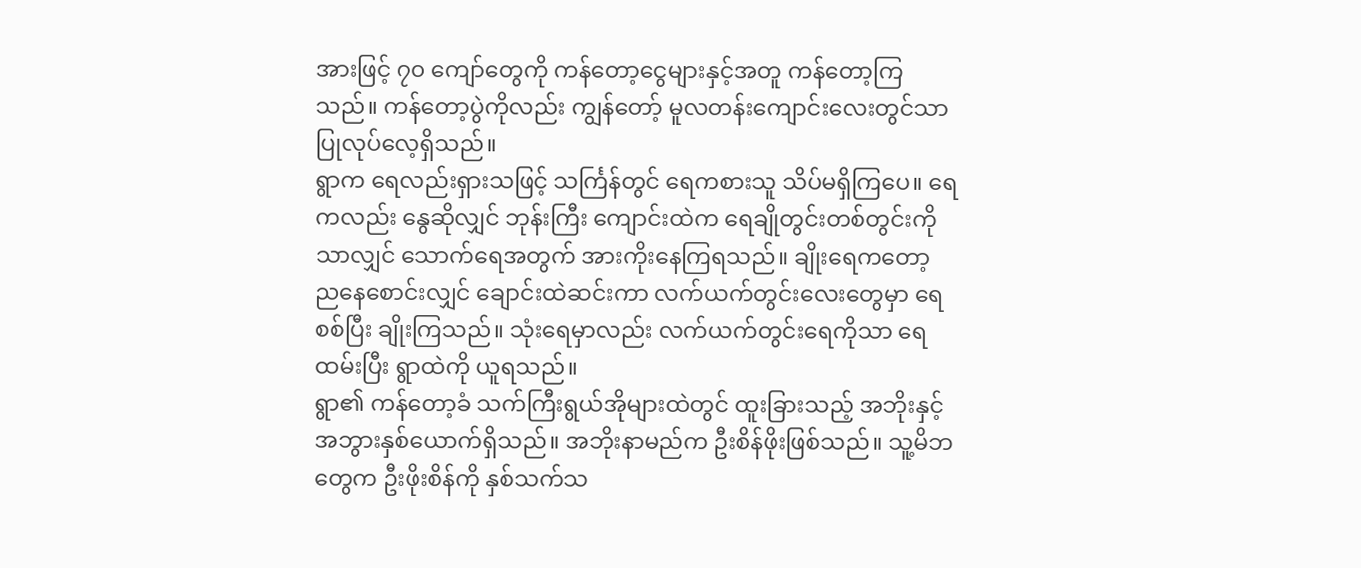အားဖြင့် ၇၀ ကျော်တွေကို ကန်တော့ငွေများနှင့်အတူ ကန်တော့ကြသည်။ ကန်တော့ပွဲကိုလည်း ကျွန်တော့် မူလတန်းကျောင်းလေးတွင်သာ ပြုလုပ်လေ့ရှိသည်။
ရွာက ရေလည်းရှားသဖြင့် သင်္ကြန်တွင် ရေကစားသူ သိပ်မရှိကြပေ။ ရေကလည်း နွေဆိုလျှင် ဘုန်းကြီး ကျောင်းထဲက ရေချိုတွင်းတစ်တွင်းကိုသာလျှင် သောက်ရေအတွက် အားကိုးနေကြရသည်။ ချိုးရေကတော့ ညနေစောင်းလျှင် ချောင်းထဲဆင်းကာ လက်ယက်တွင်းလေးတွေမှာ ရေစစ်ပြီး ချိုးကြသည်။ သုံးရေမှာလည်း လက်ယက်တွင်းရေကိုသာ ရေထမ်းပြီး ရွာထဲကို ယူရသည်။
ရွာ၏ ကန်တော့ခံ သက်ကြီးရွယ်အိုများထဲတွင် ထူးခြားသည့် အဘိုးနှင့် အဘွားနှစ်ယောက်ရှိသည်။ အဘိုးနာမည်က ဦးစိန်ဖိုးဖြစ်သည်။ သူ့မိဘတွေက ဦးဖိုးစိန်ကို နှစ်သက်သ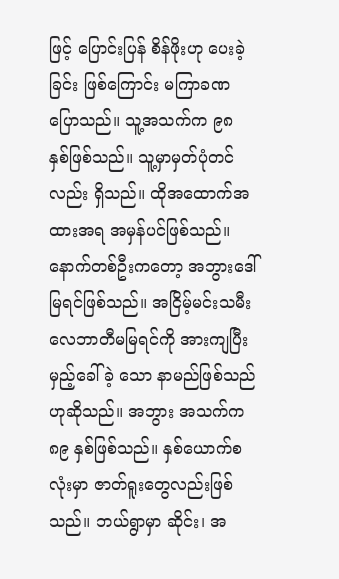ဖြင့် ပြောင်းပြန် စိန်ဖိုးဟု ပေးခဲ့ခြင်း ဖြစ်ကြောင်း မကြာခဏပြောသည်။ သူ့အသက်က ၉၈ နှစ်ဖြစ်သည်။ သူ့မှာမှတ်ပုံတင်လည်း ရှိသည်။ ထိုအထောက်အထားအရ အမှန်ပင်ဖြစ်သည်။
နောက်တစ်ဦးကတော့ အဘွားဒေါ်မြရင်ဖြစ်သည်။ အငြိမ့်မင်းသမီး လေဘာတီမမြရင်ကို အားကျပြီး မှည့်ခေါ်ခဲ့ သော နာမည်ဖြစ်သည်ဟုဆိုသည်။ အဘွား အသက်က ၈၉ နှစ်ဖြစ်သည်။ နှစ်ယောက်စလုံးမှာ ဇာတ်ရူးတွေလည်းဖြစ်သည်။ ဘယ်ရွာမှာ ဆိုင်း၊ အ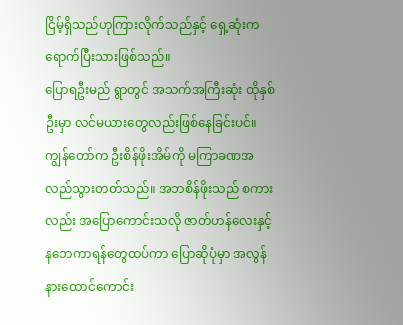ငြိမ့်ရှိသည်ဟုကြားလိုက်သည်နှင့် ရှေ့ဆုံးကရောက်ပြီးသားဖြစ်သည်။
ပြောရဦးမည် ရွာတွင် အသက်အကြီးဆုံး ထိုနှစ်ဦးမှာ လင်မယားတွေလည်းဖြစ်နေခြင်းပင်။
ကျွန်တော်က ဦးစိန်ဖိုးအိမ်ကို မကြာခဏအလည်သွားတတ်သည်။ အဘစိန်ဖိုးသည် စကားလည်း အပြောကောင်းသလို ဇာတ်ဟန်လေးနှင့် နဘေကာရန်တွေထပ်ကာ ပြောဆိုပုံမှာ အလွန်နားထောင်ကောင်း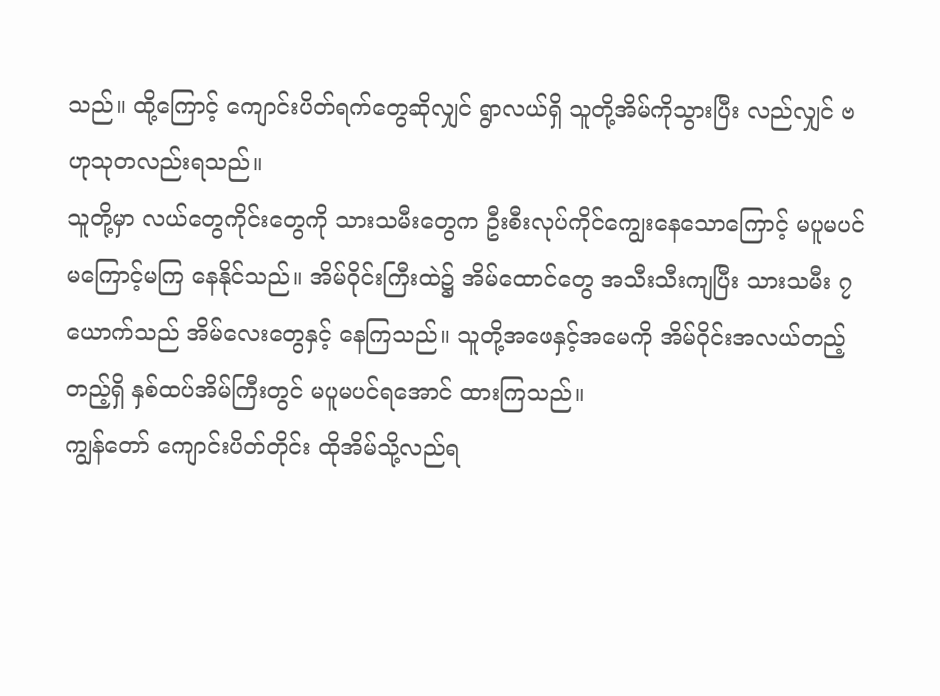သည်။ ထို့ကြောင့် ကျောင်းပိတ်ရက်တွေဆိုလျှင် ရွာလယ်ရှိ သူတို့အိမ်ကိုသွားပြီး လည်လျှင် ဗဟုသုတလည်းရသည်။
သူတို့မှာ လယ်တွေကိုင်းတွေကို သားသမီးတွေက ဦးစီးလုပ်ကိုင်ကျွေးနေသောကြောင့် မပူမပင် မကြောင့်မကြ နေနိုင်သည်။ အိမ်ဝိုင်းကြီးထဲ၌ အိမ်ထောင်တွေ အသီးသီးကျပြီး သားသမီး ၇ ယောက်သည် အိမ်လေးတွေနှင့် နေကြသည်။ သူတို့အဖေနှင့်အမေကို အိမ်ဝိုင်းအလယ်တည့်တည့်ရှိ နှစ်ထပ်အိမ်ကြီးတွင် မပူမပင်ရအောင် ထားကြသည်။
ကျွန်တော် ကျောင်းပိတ်တိုင်း ထိုအိမ်သို့လည်ရ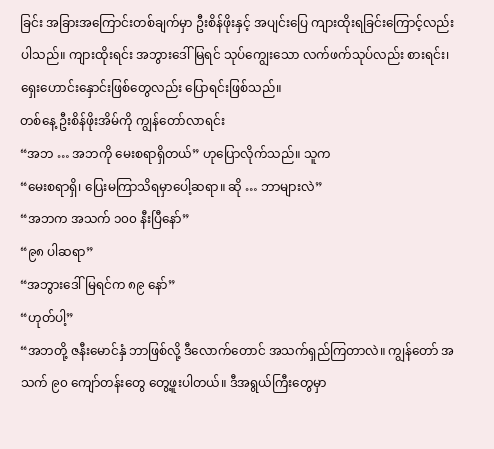ခြင်း အခြားအကြောင်းတစ်ချက်မှာ ဦးစိန်ဖိုးနှင့် အပျင်းပြေ ကျားထိုးရခြင်းကြောင့်လည်းပါသည်။ ကျားထိုးရင်း အဘွားဒေါ်မြရင် သုပ်ကျွေးသော လက်ဖက်သုပ်လည်း စားရင်း၊ ရှေးဟောင်းနှောင်းဖြစ်တွေလည်း ပြောရင်းဖြစ်သည်။
တစ်နေ့ ဦးစိန်ဖိုးအိမ်ကို ကျွန်တော်လာရင်း
“အဘ … အဘကို မေးစရာရှိတယ်” ဟုပြောလိုက်သည်။ သူက
“မေးစရာရှိ၊ ပြေးမကြာသိရမှာပေါ့ဆရာ။ ဆို … ဘာများလဲ”
“အဘက အသက် ၁၀၀ နီးပြီနော်”
“၉၈ ပါဆရာ”
“အဘွားဒေါ်မြရင်က ၈၉ နော်”
“ဟုတ်ပါ့”
“အဘတို့ ဇနီးမောင်နှံ ဘာဖြစ်လို့ ဒီလောက်တောင် အသက်ရှည်ကြတာလဲ။ ကျွန်တော် အသက် ၉၀ ကျော်တန်းတွေ တွေ့ဖူးပါတယ်။ ဒီအရွယ်ကြီးတွေမှာ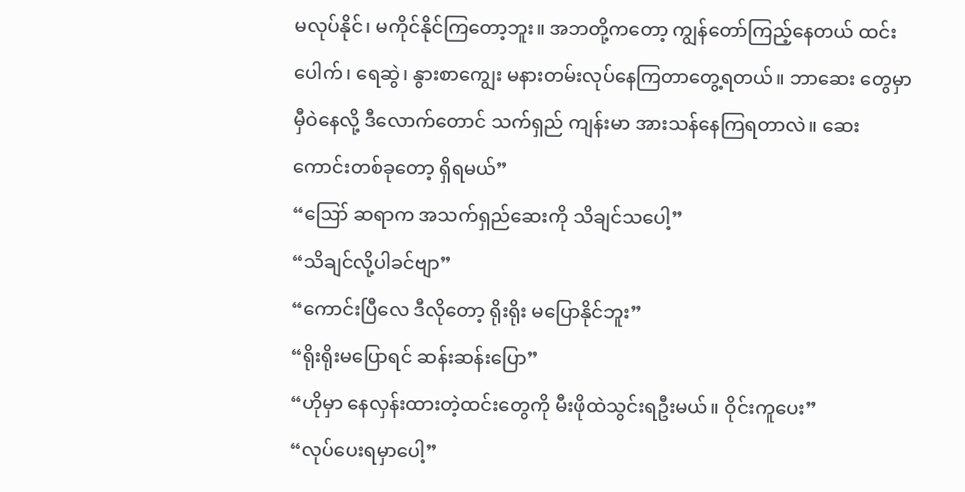မလုပ်နိုင်၊ မကိုင်နိုင်ကြတော့ဘူး။ အဘတို့ကတော့ ကျွန်တော်ကြည့်နေတယ် ထင်းပေါက်၊ ရေဆွဲ၊ နွားစာကျွေး မနားတမ်းလုပ်နေကြတာတွေ့ရတယ်။ ဘာဆေး တွေမှာ မှီဝဲနေလို့ ဒီလောက်တောင် သက်ရှည် ကျန်းမာ အားသန်နေကြရတာလဲ။ ဆေးကောင်းတစ်ခုတော့ ရှိရမယ်”
“ဪ ဆရာက အသက်ရှည်ဆေးကို သိချင်သပေါ့”
“သိချင်လို့ပါခင်ဗျာ”
“ကောင်းပြီလေ ဒီလိုတော့ ရိုးရိုး မပြောနိုင်ဘူး”
“ရိုးရိုးမပြောရင် ဆန်းဆန်းပြော”
“ဟိုမှာ နေလှန်းထားတဲ့ထင်းတွေကို မီးဖိုထဲသွင်းရဦးမယ်။ ဝိုင်းကူပေး”
“လုပ်ပေးရမှာပေါ့”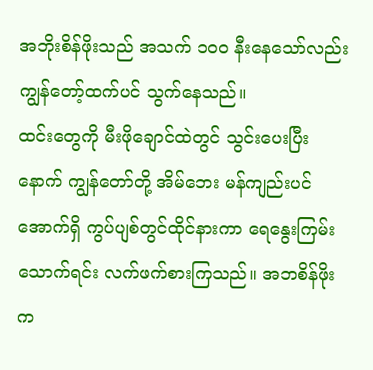အဘိုးစိန်ဖိုးသည် အသက် ၁၀၀ နီးနေသော်လည်း ကျွန်တော့်ထက်ပင် သွက်နေသည်။
ထင်းတွေကို မီးဖိုချောင်ထဲတွင် သွင်းပေးပြီးနောက် ကျွန်တော်တို့ အိမ်ဘေး မန်ကျည်းပင်အောက်ရှိ ကွပ်ပျစ်တွင်ထိုင်နားကာ ရေနွေးကြမ်းသောက်ရင်း လက်ဖက်စားကြသည်။ အဘစိန်ဖိုးက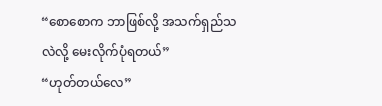“စောစောက ဘာဖြစ်လို့ အသက်ရှည်သလဲလို့ မေးလိုက်ပုံရတယ်”
“ဟုတ်တယ်လေ”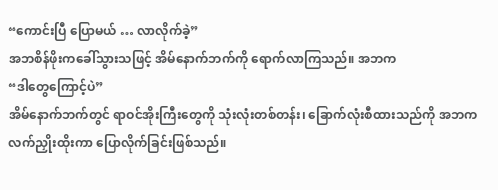“ကောင်းပြီ ပြောမယ် … လာလိုက်ခဲ့”
အဘစိန်ဖိုးကခေါ်သွားသဖြင့် အိမ်နောက်ဘက်ကို ရောက်လာကြသည်။ အဘက
“ဒါတွေကြောင့်ပဲ”
အိမ်နောက်ဘက်တွင် ရာဝင်အိုးကြီးတွေကို သုံးလုံးတစ်တန်း၊ ခြောက်လုံးစီထားသည်ကို အဘက လက်ညှိုးထိုးကာ ပြောလိုက်ခြင်းဖြစ်သည်။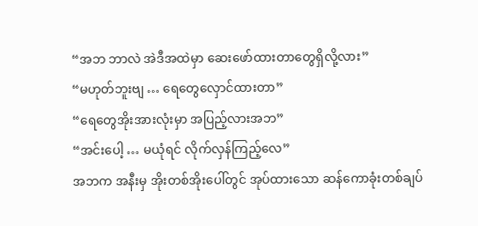“အဘ ဘာလဲ အဲဒီအထဲမှာ ဆေးဖော်ထားတာတွေရှိလို့လား”
“မဟုတ်ဘူးဗျ … ရေတွေလှောင်ထားတာ”
“ရေတွေအိုးအားလုံးမှာ အပြည့်လားအဘ”
“အင်းပေါ့ … မယုံရင် လိုက်လှန်ကြည့်လေ”
အဘက အနီးမှ အိုးတစ်အိုးပေါ်တွင် အုပ်ထားသော ဆန်ကောခုံးတစ်ချပ်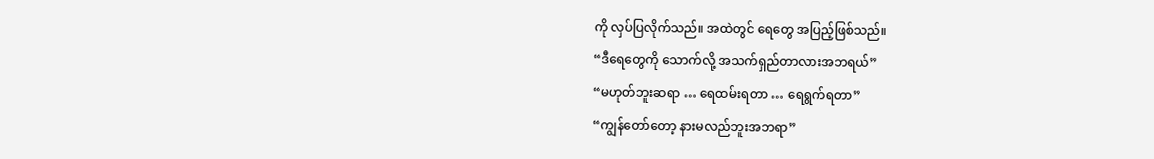ကို လှပ်ပြလိုက်သည်။ အထဲတွင် ရေတွေ အပြည့်ဖြစ်သည်။
“ဒီရေတွေကို သောက်လို့ အသက်ရှည်တာလားအဘရယ်”
“မဟုတ်ဘူးဆရာ … ရေထမ်းရတာ … ရေရွက်ရတာ”
“ကျွန်တော်တော့ နားမလည်ဘူးအဘရာ”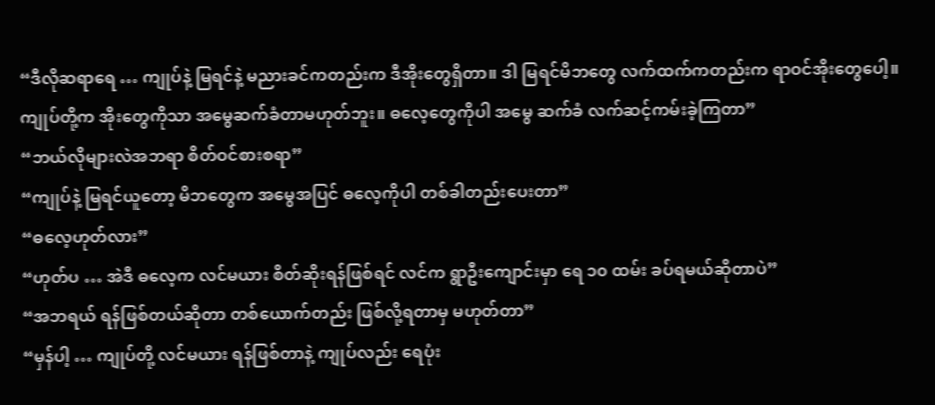“ဒီလိုဆရာရေ … ကျုပ်နဲ့ မြရင်နဲ့ မညားခင်ကတည်းက ဒီအိုးတွေရှိတာ။ ဒါ မြရင်မိဘတွေ လက်ထက်ကတည်းက ရာဝင်အိုးတွေပေါ့။ ကျုပ်တို့က အိုးတွေကိုသာ အမွေဆက်ခံတာမဟုတ်ဘူး။ ဓလေ့တွေကိုပါ အမွေ ဆက်ခံ လက်ဆင့်ကမ်းခဲ့ကြတာ”
“ဘယ်လိုများလဲအဘရာ စိတ်ဝင်စားစရာ”
“ကျုပ်နဲ့ မြရင်ယူတော့ မိဘတွေက အမွေအပြင် ဓလေ့ကိုပါ တစ်ခါတည်းပေးတာ”
“ဓလေ့ဟုတ်လား”
“ဟုတ်ပ … အဲဒီ ဓလေ့က လင်မယား စိတ်ဆိုးရန်ဖြစ်ရင် လင်က ရွာဦးကျောင်းမှာ ရေ ၁၀ ထမ်း ခပ်ရမယ်ဆိုတာပဲ”
“အဘရယ် ရန်ဖြစ်တယ်ဆိုတာ တစ်ယောက်တည်း ဖြစ်လို့ရတာမှ မဟုတ်တာ”
“မှန်ပါ့ … ကျုပ်တို့ လင်မယား ရန်ဖြစ်တာနဲ့ ကျုပ်လည်း ရေပုံး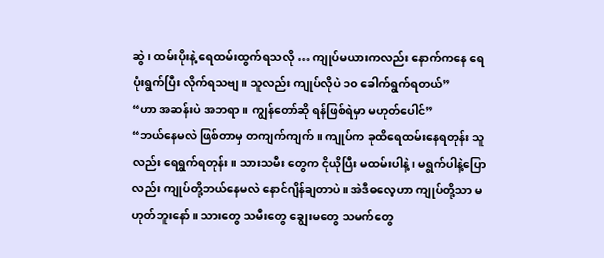ဆွဲ၊ ထမ်းပိုးနဲ့ ရေထမ်းထွက်ရသလို … ကျုပ်မယားကလည်း နောက်ကနေ ရေပုံးရွက်ပြီး လိုက်ရသဗျ။ သူလည်း ကျုပ်လိုပဲ ၁၀ ခေါက်ရွက်ရတယ်”
“ဟာ အဆန်းပဲ အဘရာ။ ကျွန်တော်ဆို ရန်ဖြစ်ရဲမှာ မဟုတ်ပေါင်”
“ဘယ်နေမလဲ ဖြစ်တာမှ တကျက်ကျက်။ ကျုပ်က ခုထိရေထမ်းနေရတုန်း သူလည်း ရေရွက်ရတုန်း။ သားသမီး တွေက ငိုယိုပြီး မထမ်းပါနဲ့၊ မရွက်ပါနဲ့ပြောလည်း ကျုပ်တို့ဘယ်နေမလဲ နောင်ဂျိန်ချတာပဲ။ အဲဒီဓလေ့ဟာ ကျုပ်တို့သာ မဟုတ်ဘူးနော်။ သားတွေ သမီးတွေ ချွေးမတွေ သမက်တွေ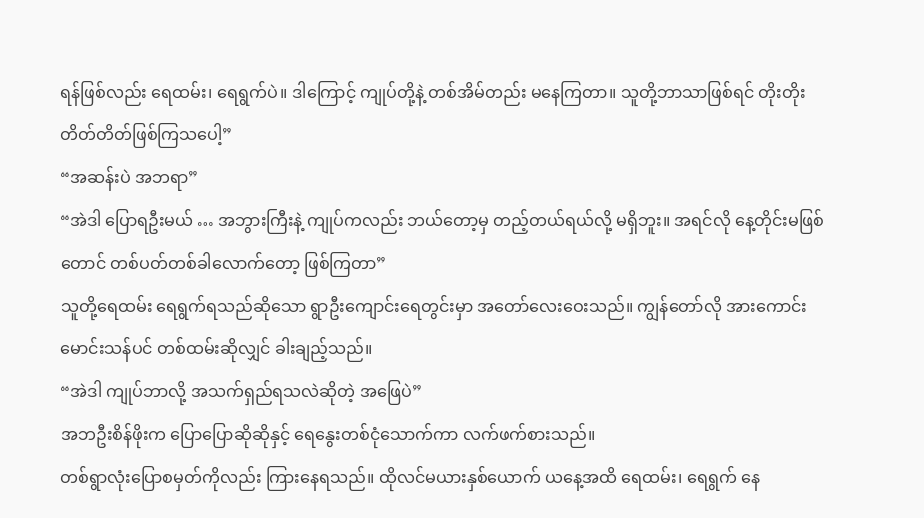ရန်ဖြစ်လည်း ရေထမ်း၊ ရေရွက်ပဲ။ ဒါကြောင့် ကျုပ်တို့နဲ့ တစ်အိမ်တည်း မနေကြတာ။ သူတို့ဘာသာဖြစ်ရင် တိုးတိုးတိတ်တိတ်ဖြစ်ကြသပေါ့”
“အဆန်းပဲ အဘရာ”
“အဲဒါ ပြောရဦးမယ် … အဘွားကြီးနဲ့ ကျုပ်ကလည်း ဘယ်တော့မှ တည့်တယ်ရယ်လို့ မရှိဘူး။ အရင်လို နေ့တိုင်းမဖြစ်တောင် တစ်ပတ်တစ်ခါလောက်တော့ ဖြစ်ကြတာ”
သူတို့ရေထမ်း ရေရွက်ရသည်ဆိုသော ရွာဦးကျောင်းရေတွင်းမှာ အတော်လေးဝေးသည်။ ကျွန်တော်လို အားကောင်းမောင်းသန်ပင် တစ်ထမ်းဆိုလျှင် ခါးချည့်သည်။
“အဲဒါ ကျုပ်ဘာလို့ အသက်ရှည်ရသလဲဆိုတဲ့ အဖြေပဲ”
အဘဦးစိန်ဖိုးက ပြောပြောဆိုဆိုနှင့် ရေနွေးတစ်ငုံသောက်ကာ လက်ဖက်စားသည်။
တစ်ရွာလုံးပြောစမှတ်ကိုလည်း ကြားနေရသည်။ ထိုလင်မယားနှစ်ယောက် ယနေ့အထိ ရေထမ်း၊ ရေရွက် နေ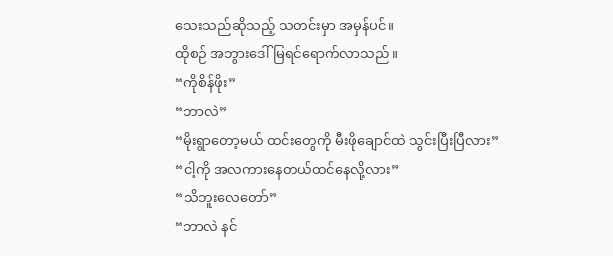သေးသည်ဆိုသည့် သတင်းမှာ အမှန်ပင်။
ထိုစဉ် အဘွားဒေါ်မြရင်ရောက်လာသည်။
“ကိုစိန်ဖိုး”
“ဘာလဲ”
“မိုးရွာတော့မယ် ထင်းတွေကို မီးဖိုချောင်ထဲ သွင်းပြီးပြီလား”
“ငါ့ကို အလကားနေတယ်ထင်နေလို့လား”
“သိဘူးလေတော်”
“ဘာလဲ နင်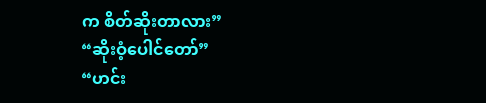က စိတ်ဆိုးတာလား”
“ဆိုးဝံ့ပေါင်တော်”
“ဟင်း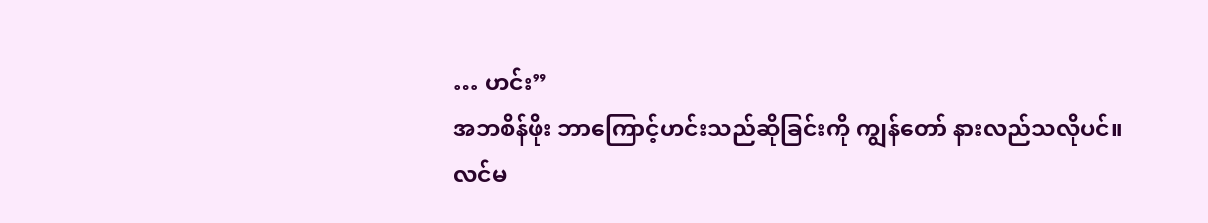… ဟင်း”
အဘစိန်ဖိုး ဘာကြောင့်ဟင်းသည်ဆိုခြင်းကို ကျွန်တော် နားလည်သလိုပင်။
လင်မ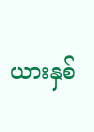ယားနှစ်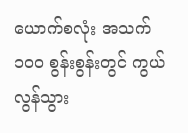ယောက်စလုံး အသက် ၁၀၀ စွန်းစွန်းတွင် ကွယ်လွန်သွား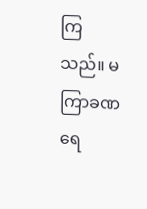ကြသည်။ မကြာခဏ ရေ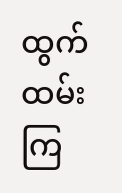ထွက်ထမ်းကြ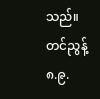သည်။
တင်ညွန့်
၈.၉.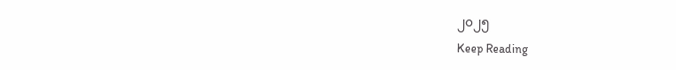၂၀၂၅
Keep Reading